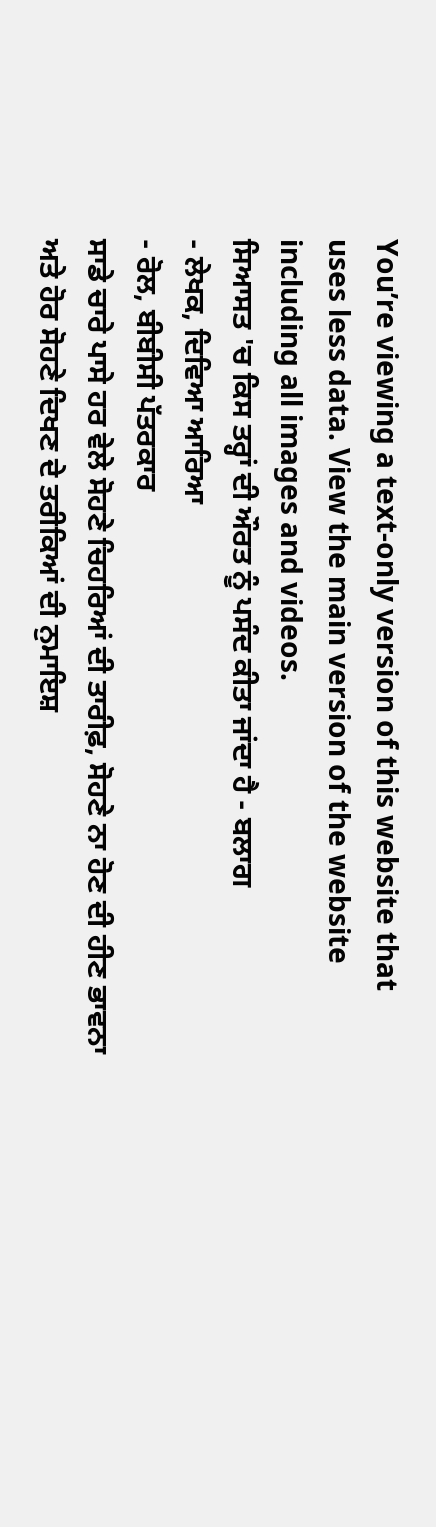You’re viewing a text-only version of this website that uses less data. View the main version of the website including all images and videos.
ਸਿਆਸਤ 'ਚ ਕਿਸ ਤਰ੍ਹਾਂ ਦੀ ਔਰਤ ਨੂੰ ਪਸੰਦ ਕੀਤਾ ਜਾਂਦਾ ਹੈ - ਬਲਾਗ
- ਲੇਖਕ, ਦਿਵਿਆ ਆਰਿਆ
- ਰੋਲ, ਬੀਬੀਸੀ ਪੱਤਰਕਾਰ
ਸਾਡੇ ਚਾਰੇ ਪਾਸੇ ਹਰ ਵੇਲੇ ਸੋਹਣੇ ਚਿਹਰਿਆਂ ਦੀ ਤਾਰੀਫ਼, ਸੋਹਣੇ ਨਾ ਹੋਣ ਦੀ ਹੀਣ ਭਾਵਨਾ ਅਤੇ ਹੋਰ ਸੋਹਣੇ ਦਿਖਣ ਦੇ ਤਰੀਕਿਆਂ ਦੀ ਨੁਮਾਇਸ਼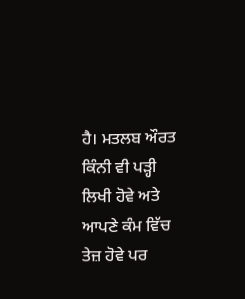ਹੈ। ਮਤਲਬ ਔਰਤ ਕਿੰਨੀ ਵੀ ਪੜ੍ਹੀ ਲਿਖੀ ਹੋਵੇ ਅਤੇ ਆਪਣੇ ਕੰਮ ਵਿੱਚ ਤੇਜ਼ ਹੋਵੇ ਪਰ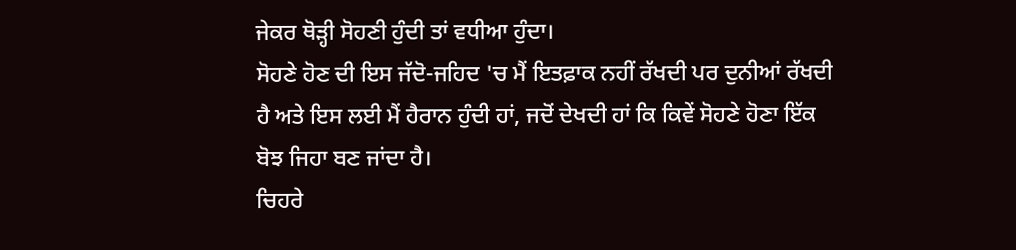ਜੇਕਰ ਥੋੜ੍ਹੀ ਸੋਹਣੀ ਹੁੰਦੀ ਤਾਂ ਵਧੀਆ ਹੁੰਦਾ।
ਸੋਹਣੇ ਹੋਣ ਦੀ ਇਸ ਜੱਦੋ-ਜਹਿਦ 'ਚ ਮੈਂ ਇਤਫ਼ਾਕ ਨਹੀਂ ਰੱਖਦੀ ਪਰ ਦੁਨੀਆਂ ਰੱਖਦੀ ਹੈ ਅਤੇ ਇਸ ਲਈ ਮੈਂ ਹੈਰਾਨ ਹੁੰਦੀ ਹਾਂ, ਜਦੋਂ ਦੇਖਦੀ ਹਾਂ ਕਿ ਕਿਵੇਂ ਸੋਹਣੇ ਹੋਣਾ ਇੱਕ ਬੋਝ ਜਿਹਾ ਬਣ ਜਾਂਦਾ ਹੈ।
ਚਿਹਰੇ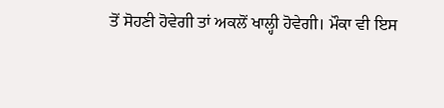ਤੋਂ ਸੋਹਣੀ ਹੋਵੇਗੀ ਤਾਂ ਅਕਲੋਂ ਖਾਲ੍ਹੀ ਹੋਵੇਗੀ। ਮੌਕਾ ਵੀ ਇਸ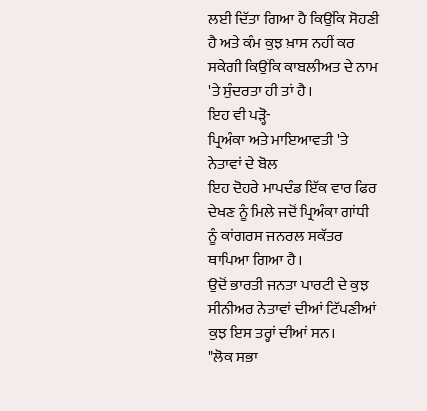ਲਈ ਦਿੱਤਾ ਗਿਆ ਹੈ ਕਿਉਂਕਿ ਸੋਹਣੀ ਹੈ ਅਤੇ ਕੰਮ ਕੁਝ ਖ਼ਾਸ ਨਹੀਂ ਕਰ ਸਕੇਗੀ ਕਿਉਂਕਿ ਕਾਬਲੀਅਤ ਦੇ ਨਾਮ 'ਤੇ ਸੁੰਦਰਤਾ ਹੀ ਤਾਂ ਹੈ।
ਇਹ ਵੀ ਪੜ੍ਹੋ-
ਪ੍ਰਿਅੰਕਾ ਅਤੇ ਮਾਇਆਵਤੀ 'ਤੇ ਨੇਤਾਵਾਂ ਦੇ ਬੋਲ
ਇਹ ਦੋਹਰੇ ਮਾਪਦੰਡ ਇੱਕ ਵਾਰ ਫਿਰ ਦੇਖਣ ਨੂੰ ਮਿਲੇ ਜਦੋਂ ਪ੍ਰਿਅੰਕਾ ਗਾਂਧੀ ਨੂੰ ਕਾਂਗਰਸ ਜਨਰਲ ਸਕੱਤਰ ਥਾਪਿਆ ਗਿਆ ਹੈ।
ਉਦੋਂ ਭਾਰਤੀ ਜਨਤਾ ਪਾਰਟੀ ਦੇ ਕੁਝ ਸੀਨੀਅਰ ਨੇਤਾਵਾਂ ਦੀਆਂ ਟਿੱਪਣੀਆਂ ਕੁਝ ਇਸ ਤਰ੍ਹਾਂ ਦੀਆਂ ਸਨ।
"ਲੋਕ ਸਭਾ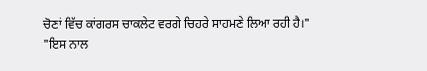ਚੋਣਾਂ ਵਿੱਚ ਕਾਂਗਰਸ ਚਾਕਲੇਟ ਵਰਗੇ ਚਿਹਰੇ ਸਾਹਮਣੇ ਲਿਆ ਰਹੀ ਹੈ।"
"ਇਸ ਨਾਲ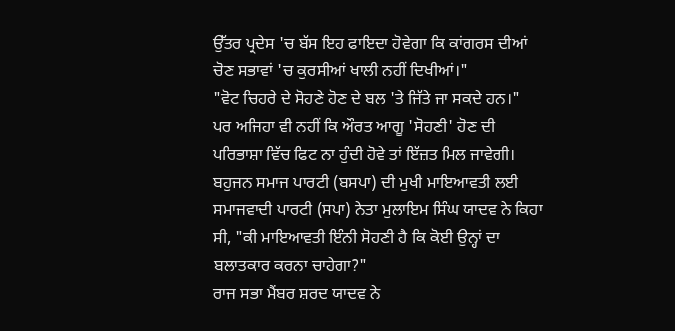ਉੱਤਰ ਪ੍ਰਦੇਸ 'ਚ ਬੱਸ ਇਹ ਫਾਇਦਾ ਹੋਵੇਗਾ ਕਿ ਕਾਂਗਰਸ ਦੀਆਂ ਚੋਣ ਸਭਾਵਾਂ 'ਚ ਕੁਰਸੀਆਂ ਖਾਲੀ ਨਹੀਂ ਦਿਖੀਆਂ।"
"ਵੋਟ ਚਿਹਰੇ ਦੇ ਸੋਹਣੇ ਹੋਣ ਦੇ ਬਲ 'ਤੇ ਜਿੱਤੇ ਜਾ ਸਕਦੇ ਹਨ।"
ਪਰ ਅਜਿਹਾ ਵੀ ਨਹੀਂ ਕਿ ਔਰਤ ਆਗੂ 'ਸੋਹਣੀ' ਹੋਣ ਦੀ ਪਰਿਭਾਸ਼ਾ ਵਿੱਚ ਫਿਟ ਨਾ ਹੁੰਦੀ ਹੋਵੇ ਤਾਂ ਇੱਜ਼ਤ ਮਿਲ ਜਾਵੇਗੀ।
ਬਹੁਜਨ ਸਮਾਜ ਪਾਰਟੀ (ਬਸਪਾ) ਦੀ ਮੁਖੀ ਮਾਇਆਵਤੀ ਲਈ ਸਮਾਜਵਾਦੀ ਪਾਰਟੀ (ਸਪਾ) ਨੇਤਾ ਮੁਲਾਇਮ ਸਿੰਘ ਯਾਦਵ ਨੇ ਕਿਹਾ ਸੀ, "ਕੀ ਮਾਇਆਵਤੀ ਇੰਨੀ ਸੋਹਣੀ ਹੈ ਕਿ ਕੋਈ ਉਨ੍ਹਾਂ ਦਾ ਬਲਾਤਕਾਰ ਕਰਨਾ ਚਾਹੇਗਾ?"
ਰਾਜ ਸਭਾ ਮੈਂਬਰ ਸ਼ਰਦ ਯਾਦਵ ਨੇ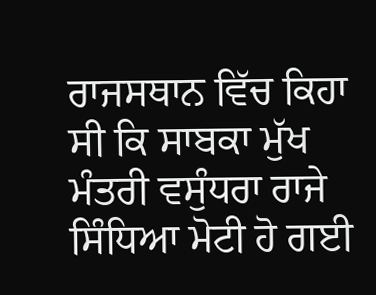ਰਾਜਸਥਾਨ ਵਿੱਚ ਕਿਹਾ ਸੀ ਕਿ ਸਾਬਕਾ ਮੁੱਖ ਮੰਤਰੀ ਵਸੁੰਧਰਾ ਰਾਜੇ ਸਿੰਧਿਆ ਮੋਟੀ ਹੋ ਗਈ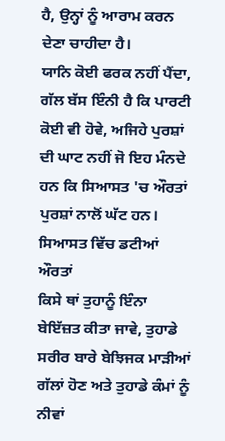ਹੈ, ਉਨ੍ਹਾਂ ਨੂੰ ਆਰਾਮ ਕਰਨ ਦੇਣਾ ਚਾਹੀਦਾ ਹੈ।
ਯਾਨਿ ਕੋਈ ਫਰਕ ਨਹੀਂ ਪੈਂਦਾ, ਗੱਲ ਬੱਸ ਇੰਨੀ ਹੈ ਕਿ ਪਾਰਟੀ ਕੋਈ ਵੀ ਹੋਵੇ, ਅਜਿਹੇ ਪੁਰਸ਼ਾਂ ਦੀ ਘਾਟ ਨਹੀਂ ਜੋ ਇਹ ਮੰਨਦੇ ਹਨ ਕਿ ਸਿਆਸਤ 'ਚ ਔਰਤਾਂ ਪੁਰਸ਼ਾਂ ਨਾਲੋਂ ਘੱਟ ਹਨ।
ਸਿਆਸਤ ਵਿੱਚ ਡਟੀਆਂ ਔਰਤਾਂ
ਕਿਸੇ ਥਾਂ ਤੁਹਾਨੂੰ ਇੰਨਾ ਬੇਇੱਜ਼ਤ ਕੀਤਾ ਜਾਵੇ, ਤੁਹਾਡੇ ਸਰੀਰ ਬਾਰੇ ਬੇਝਿਜਕ ਮਾੜੀਆਂ ਗੱਲਾਂ ਹੋਣ ਅਤੇ ਤੁਹਾਡੇ ਕੰਮਾਂ ਨੂੰ ਨੀਵਾਂ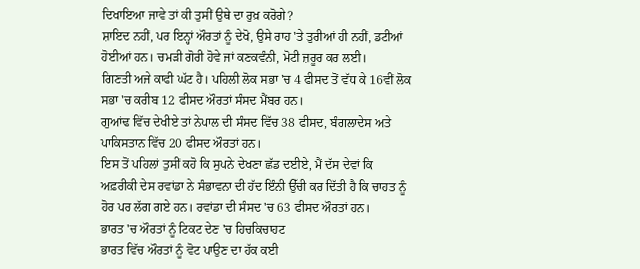ਦਿਖਾਇਆ ਜਾਵੇ ਤਾਂ ਕੀ ਤੁਸੀਂ ਉਥੇ ਦਾ ਰੁਖ਼ ਕਰੋਗੇ?
ਸ਼ਾਇਦ ਨਹੀਂ, ਪਰ ਇਨ੍ਹਾਂ ਔਰਤਾਂ ਨੂੰ ਦੇਖੋ, ਉਸੇ ਰਾਹ 'ਤੇ ਤੁਰੀਆਂ ਹੀ ਨਹੀਂ, ਡਟੀਆਂ ਹੋਈਆਂ ਹਨ। ਚਮੜੀ ਗੋਰੀ ਹੋਵੇ ਜਾਂ ਕਣਕਵੰਨੀ, ਮੋਟੀ ਜ਼ਰੂਰ ਕਰ ਲਈ।
ਗਿਣਤੀ ਅਜੇ ਕਾਫੀ ਘੱਟ ਹੈ। ਪਹਿਲੀ ਲੋਕ ਸਭਾ 'ਚ 4 ਫੀਸਦ ਤੋਂ ਵੱਧ ਕੇ 16ਵੀਂ ਲੋਕ ਸਭਾ 'ਚ ਕਰੀਬ 12 ਫੀਸਦ ਔਰਤਾਂ ਸੰਸਦ ਮੈਂਬਰ ਹਨ।
ਗੁਆਂਢ ਵਿੱਚ ਦੇਖੀਏ ਤਾਂ ਨੇਪਾਲ ਦੀ ਸੰਸਦ ਵਿੱਚ 38 ਫੀਸਦ, ਬੰਗਲਾਦੇਸ ਅਤੇ ਪਾਕਿਸਤਾਨ ਵਿੱਚ 20 ਫੀਸਦ ਔਰਤਾਂ ਹਨ।
ਇਸ ਤੋਂ ਪਹਿਲਾਂ ਤੁਸੀਂ ਕਹੋ ਕਿ ਸੁਪਨੇ ਦੇਖਣਾ ਛੱਡ ਦਈਏ, ਮੈਂ ਦੱਸ ਦੇਵਾਂ ਕਿ ਅਫ਼ਰੀਕੀ ਦੇਸ ਰਵਾਂਡਾ ਨੇ ਸੰਭਾਵਨਾ ਦੀ ਹੱਦ ਇੰਨੀ ਉੱਚੀ ਕਰ ਦਿੱਤੀ ਹੈ ਕਿ ਚਾਹਤ ਨੂੰ ਹੋਰ ਪਰ ਲੱਗ ਗਏ ਹਨ। ਰਵਾਂਡਾ ਦੀ ਸੰਸਦ 'ਚ 63 ਫੀਸਦ ਔਰਤਾਂ ਹਨ।
ਭਾਰਤ 'ਚ ਔਰਤਾਂ ਨੂੰ ਟਿਕਟ ਦੇਣ 'ਚ ਹਿਚਕਿਚਾਹਟ
ਭਾਰਤ ਵਿੱਚ ਔਰਤਾਂ ਨੂੰ ਵੋਟ ਪਾਉਣ ਦਾ ਹੱਕ ਕਈ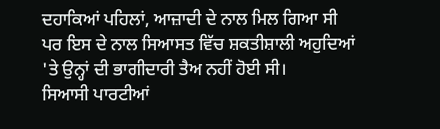ਦਹਾਕਿਆਂ ਪਹਿਲਾਂ, ਆਜ਼ਾਦੀ ਦੇ ਨਾਲ ਮਿਲ ਗਿਆ ਸੀ ਪਰ ਇਸ ਦੇ ਨਾਲ ਸਿਆਸਤ ਵਿੱਚ ਸ਼ਕਤੀਸ਼ਾਲੀ ਅਹੁਦਿਆਂ 'ਤੇ ਉਨ੍ਹਾਂ ਦੀ ਭਾਗੀਦਾਰੀ ਤੈਅ ਨਹੀਂ ਹੋਈ ਸੀ।
ਸਿਆਸੀ ਪਾਰਟੀਆਂ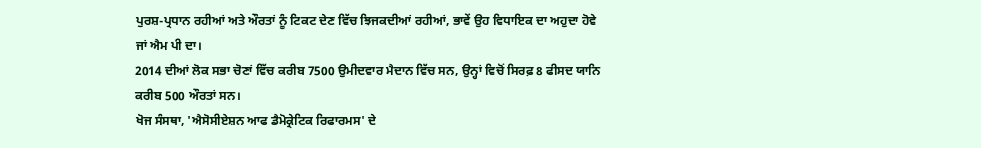ਪੁਰਸ਼-ਪ੍ਰਧਾਨ ਰਹੀਆਂ ਅਤੇ ਔਰਤਾਂ ਨੂੰ ਟਿਕਟ ਦੇਣ ਵਿੱਚ ਝਿਜਕਦੀਆਂ ਰਹੀਆਂ, ਭਾਵੇਂ ਉਹ ਵਿਧਾਇਕ ਦਾ ਅਹੁਦਾ ਹੋਵੇ ਜਾਂ ਐਮ ਪੀ ਦਾ।
2014 ਦੀਆਂ ਲੋਕ ਸਭਾ ਚੋਣਾਂ ਵਿੱਚ ਕਰੀਬ 7500 ਉਮੀਦਵਾਰ ਮੈਦਾਨ ਵਿੱਚ ਸਨ, ਉਨ੍ਹਾਂ ਵਿਚੋਂ ਸਿਰਫ਼ 8 ਫੀਸਦ ਯਾਨਿ ਕਰੀਬ 500 ਔਰਤਾਂ ਸਨ।
ਖੋਜ ਸੰਸਥਾ, 'ਐਸੋਸੀਏਸ਼ਨ ਆਫ ਡੈਮੋਕ੍ਰੇਟਿਕ ਰਿਫਾਰਮਸ' ਦੇ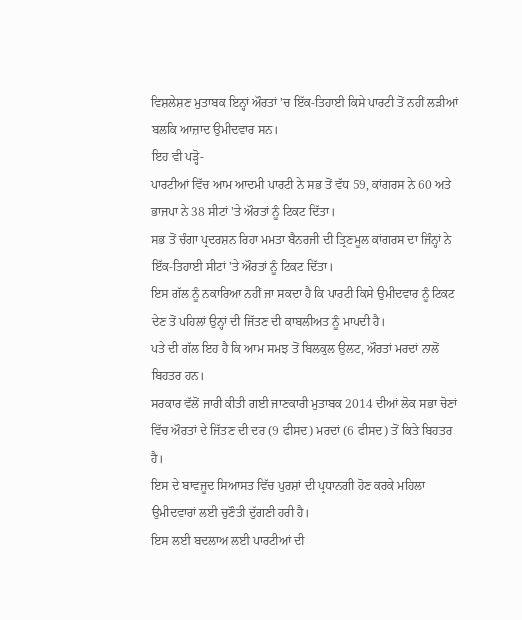ਵਿਸ਼ਲੇਸ਼ਣ ਮੁਤਾਬਕ ਇਨ੍ਹਾਂ ਔਰਤਾਂ 'ਚ ਇੱਕ-ਤਿਹਾਈ ਕਿਸੇ ਪਾਰਟੀ ਤੋਂ ਨਹੀਂ ਲੜੀਆਂ ਬਲਕਿ ਆਜ਼ਾਦ ਉਮੀਦਵਾਰ ਸਨ।
ਇਹ ਵੀ ਪੜ੍ਹੋ-
ਪਾਰਟੀਆਂ ਵਿੱਚ ਆਮ ਆਦਮੀ ਪਾਰਟੀ ਨੇ ਸਭ ਤੋਂ ਵੱਧ 59, ਕਾਂਗਰਸ ਨੇ 60 ਅਤੇ ਭਾਜਪਾ ਨੇ 38 ਸੀਟਾਂ 'ਤੇ ਔਰਤਾਂ ਨੂੰ ਟਿਕਟ ਦਿੱਤਾ।
ਸਭ ਤੋਂ ਚੰਗਾ ਪ੍ਰਦਰਸ਼ਨ ਰਿਹਾ ਮਮਤਾ ਬੈਨਰਜੀ ਦੀ ਤ੍ਰਿਣਮੂਲ ਕਾਂਗਰਸ ਦਾ ਜਿੰਨ੍ਹਾਂ ਨੇ ਇੱਕ-ਤਿਹਾਈ ਸੀਟਾਂ 'ਤੇ ਔਰਤਾਂ ਨੂੰ ਟਿਕਟ ਦਿੱਤਾ।
ਇਸ ਗੱਲ ਨੂੰ ਨਕਾਰਿਆ ਨਹੀਂ ਜਾ ਸਕਦਾ ਹੈ ਕਿ ਪਾਰਟੀ ਕਿਸੇ ਉਮੀਦਵਾਰ ਨੂੰ ਟਿਕਟ ਦੇਣ ਤੋਂ ਪਹਿਲਾਂ ਉਨ੍ਹਾਂ ਦੀ ਜਿੱਤਣ ਦੀ ਕਾਬਲੀਅਤ ਨੂੰ ਮਾਪਦੀ ਹੈ।
ਪਤੇ ਦੀ ਗੱਲ ਇਹ ਹੈ ਕਿ ਆਮ ਸਮਝ ਤੋਂ ਬਿਲਕੁਲ ਉਲਟ, ਔਰਤਾਂ ਮਰਦਾਂ ਨਾਲੋਂ ਬਿਹਤਰ ਹਨ।
ਸਰਕਾਰ ਵੱਲੋਂ ਜਾਰੀ ਕੀਤੀ ਗਈ ਜਾਣਕਾਰੀ ਮੁਤਾਬਕ 2014 ਦੀਆਂ ਲੋਕ ਸਭਾ ਚੋਣਾਂ ਵਿੱਚ ਔਰਤਾਂ ਦੇ ਜਿੱਤਣ ਦੀ ਦਰ (9 ਫੀਸਦ) ਮਰਦਾਂ (6 ਫੀਸਦ) ਤੋਂ ਕਿਤੇ ਬਿਹਤਰ ਹੈ।
ਇਸ ਦੇ ਬਾਵਜੂਦ ਸਿਆਸਤ ਵਿੱਚ ਪੁਰਸ਼ਾਂ ਦੀ ਪ੍ਰਧਾਨਗੀ ਹੋਣ ਕਰਕੇ ਮਹਿਲਾ ਉਮੀਦਵਾਰਾਂ ਲਈ ਚੁਣੌਤੀ ਦੁੱਗਣੀ ਹਰੀ ਹੈ।
ਇਸ ਲਈ ਬਦਲਾਅ ਲਈ ਪਾਰਟੀਆਂ ਦੀ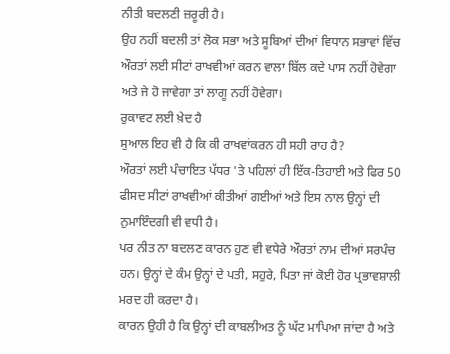ਨੀਤੀ ਬਦਲਣੀ ਜ਼ਰੂਰੀ ਹੈ।
ਉਹ ਨਹੀਂ ਬਦਲੀ ਤਾਂ ਲੋਕ ਸਭਾ ਅਤੇ ਸੂਬਿਆਂ ਦੀਆਂ ਵਿਧਾਨ ਸਭਾਵਾਂ ਵਿੱਚ ਔਰਤਾਂ ਲਈ ਸੀਟਾਂ ਰਾਖਵੀਆਂ ਕਰਨ ਵਾਲਾ ਬਿੱਲ ਕਦੇ ਪਾਸ ਨਹੀਂ ਹੋਵੇਗਾ ਅਤੇ ਜੇ ਹੋ ਜਾਵੇਗਾ ਤਾਂ ਲਾਗੂ ਨਹੀਂ ਹੋਵੇਗਾ।
ਰੁਕਾਵਟ ਲਈ ਖ਼ੇਦ ਹੈ
ਸੁਆਲ ਇਹ ਵੀ ਹੈ ਕਿ ਕੀ ਰਾਖਵਾਂਕਰਨ ਹੀ ਸਹੀ ਰਾਹ ਹੈ?
ਔਰਤਾਂ ਲਈ ਪੰਚਾਇਤ ਪੱਧਰ 'ਤੇ ਪਹਿਲਾਂ ਹੀ ਇੱਕ-ਤਿਹਾਈ ਅਤੇ ਫਿਰ 50 ਫੀਸਦ ਸੀਟਾਂ ਰਾਖਵੀਆਂ ਕੀਤੀਆਂ ਗਈਆਂ ਅਤੇ ਇਸ ਨਾਲ ਉਨ੍ਹਾਂ ਦੀ ਨੁਮਾਇੰਦਗੀ ਵੀ ਵਧੀ ਹੈ।
ਪਰ ਨੀਤ ਨਾ ਬਦਲਣ ਕਾਰਨ ਹੁਣ ਵੀ ਵਧੇਰੇ ਔਰਤਾਂ ਨਾਮ ਦੀਆਂ ਸਰਪੰਚ ਹਨ। ਉਨ੍ਹਾਂ ਦੇ ਕੰਮ ਉਨ੍ਹਾਂ ਦੇ ਪਤੀ, ਸਹੁਰੇ, ਪਿਤਾ ਜਾਂ ਕੋਈ ਹੋਰ ਪ੍ਰਭਾਵਸ਼ਾਲੀ ਮਰਦ ਹੀ ਕਰਦਾ ਹੈ।
ਕਾਰਨ ਉਹੀ ਹੈ ਕਿ ਉਨ੍ਹਾਂ ਦੀ ਕਾਬਲੀਅਤ ਨੂੰ ਘੱਟ ਮਾਪਿਆ ਜਾਂਦਾ ਹੈ ਅਤੇ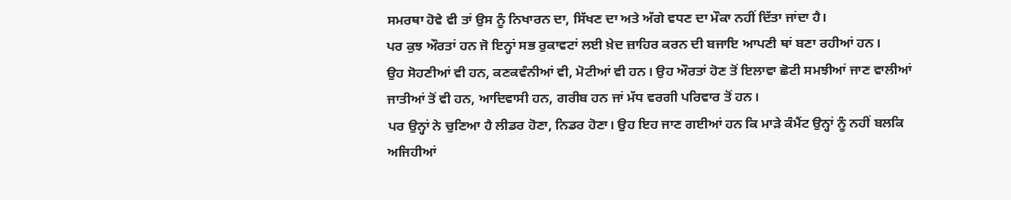ਸਮਰਥਾ ਹੋਵੇ ਵੀ ਤਾਂ ਉਸ ਨੂੰ ਨਿਖਾਰਨ ਦਾ, ਸਿੱਖਣ ਦਾ ਅਤੇ ਅੱਗੇ ਵਧਣ ਦਾ ਮੌਕਾ ਨਹੀਂ ਦਿੱਤਾ ਜਾਂਦਾ ਹੈ।
ਪਰ ਕੁਝ ਔਰਤਾਂ ਹਨ ਜੋ ਇਨ੍ਹਾਂ ਸਭ ਰੁਕਾਵਟਾਂ ਲਈ ਖ਼ੇਦ ਜ਼ਾਹਿਰ ਕਰਨ ਦੀ ਬਜਾਇ ਆਪਣੀ ਥਾਂ ਬਣਾ ਰਹੀਆਂ ਹਨ।
ਉਹ ਸੋਹਣੀਆਂ ਵੀ ਹਨ, ਕਣਕਵੰਨੀਆਂ ਵੀ, ਮੋਟੀਆਂ ਵੀ ਹਨ। ਉਹ ਔਰਤਾਂ ਹੋਣ ਤੋਂ ਇਲਾਵਾ ਛੋਟੀ ਸਮਝੀਆਂ ਜਾਣ ਵਾਲੀਆਂ ਜਾਤੀਆਂ ਤੋਂ ਵੀ ਹਨ, ਆਦਿਵਾਸੀ ਹਨ, ਗਰੀਬ ਹਨ ਜਾਂ ਮੱਧ ਵਰਗੀ ਪਰਿਵਾਰ ਤੋਂ ਹਨ।
ਪਰ ਉਨ੍ਹਾਂ ਨੇ ਚੁਣਿਆ ਹੈ ਲੀਡਰ ਹੋਣਾ, ਨਿਡਰ ਹੋਣਾ। ਉਹ ਇਹ ਜਾਣ ਗਈਆਂ ਹਨ ਕਿ ਮਾੜੇ ਕੰਮੈਂਟ ਉਨ੍ਹਾਂ ਨੂੰ ਨਹੀਂ ਬਲਕਿ ਅਜਿਹੀਆਂ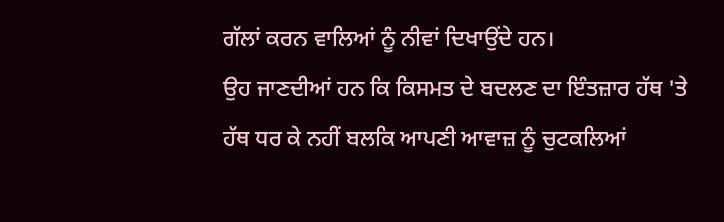ਗੱਲਾਂ ਕਰਨ ਵਾਲਿਆਂ ਨੂੰ ਨੀਵਾਂ ਦਿਖਾਉਂਦੇ ਹਨ।
ਉਹ ਜਾਣਦੀਆਂ ਹਨ ਕਿ ਕਿਸਮਤ ਦੇ ਬਦਲਣ ਦਾ ਇੰਤਜ਼ਾਰ ਹੱਥ 'ਤੇ ਹੱਥ ਧਰ ਕੇ ਨਹੀਂ ਬਲਕਿ ਆਪਣੀ ਆਵਾਜ਼ ਨੂੰ ਚੁਟਕਲਿਆਂ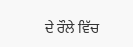ਦੇ ਰੌਲੇ ਵਿੱਚ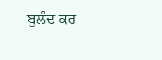ਬੁਲੰਦ ਕਰ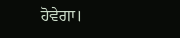ਹੋਵੇਗਾ।